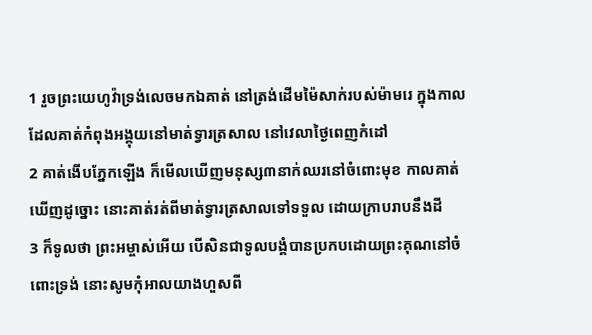1 រួចព្រះយេហូវ៉ាទ្រង់លេចមកឯគាត់ នៅត្រង់ដើមម៉ៃសាក់របស់ម៉ាមរេ ក្នុងកាលដែលគាត់កំពុងអង្គុយនៅមាត់ទ្វារត្រសាល នៅវេលាថ្ងៃពេញកំដៅ
2 គាត់ងើបភ្នែកឡើង ក៏មើលឃើញមនុស្ស៣នាក់ឈរនៅចំពោះមុខ កាលគាត់ឃើញដូច្នោះ នោះគាត់រត់ពីមាត់ទ្វារត្រសាលទៅទទួល ដោយក្រាបរាបនឹងដី
3 ក៏ទូលថា ព្រះអម្ចាស់អើយ បើសិនជាទូលបង្គំបានប្រកបដោយព្រះគុណនៅចំពោះទ្រង់ នោះសូមកុំអាលយាងហួសពី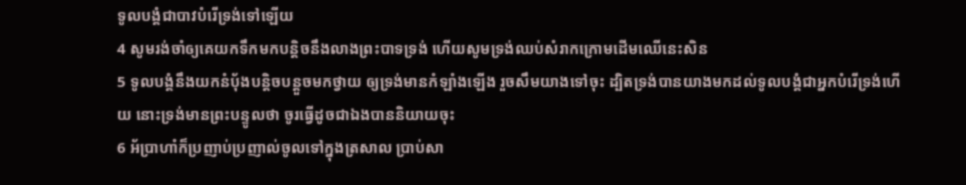ទូលបង្គំជាបាវបំរើទ្រង់ទៅឡើយ
4 សូមរង់ចាំឲ្យគេយកទឹកមកបន្តិចនឹងលាងព្រះបាទទ្រង់ ហើយសូមទ្រង់ឈប់សំរាកក្រោមដើមឈើនេះសិន
5 ទូលបង្គំនឹងយកនំបុ័ងបន្តិចបន្តួចមកថ្វាយ ឲ្យទ្រង់មានកំឡាំងឡើង រួចសឹមយាងទៅចុះ ដ្បិតទ្រង់បានយាងមកដល់ទូលបង្គំជាអ្នកបំរើទ្រង់ហើយ នោះទ្រង់មានព្រះបន្ទូលថា ចូរធ្វើដូចជាឯងបាននិយាយចុះ
6 អ័ប្រាហាំក៏ប្រញាប់ប្រញាល់ចូលទៅក្នុងត្រសាល ប្រាប់សា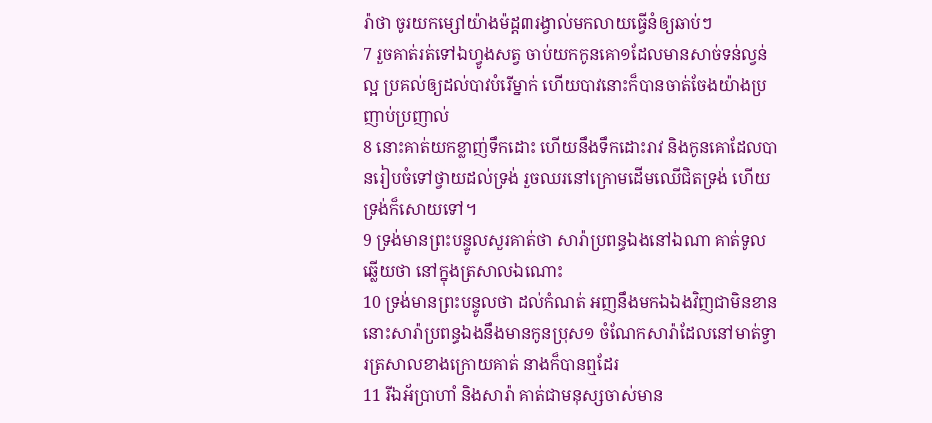រ៉ាថា ចូរយកម្សៅយ៉ាងម៉ដ្ត៣រង្វាល់មកលាយធ្វើនំឲ្យឆាប់ៗ
7 រួចគាត់រត់ទៅឯហ្វូងសត្វ ចាប់យកកូនគោ១ដែលមានសាច់ទន់ល្វន់ល្អ ប្រគល់ឲ្យដល់បាវបំរើម្នាក់ ហើយបាវនោះក៏បានចាត់ចែងយ៉ាងប្រញាប់ប្រញាល់
8 នោះគាត់យកខ្លាញ់ទឹកដោះ ហើយនឹងទឹកដោះរាវ និងកូនគោដែលបានរៀបចំទៅថ្វាយដល់ទ្រង់ រួចឈរនៅក្រោមដើមឈើជិតទ្រង់ ហើយទ្រង់ក៏សោយទៅ។
9 ទ្រង់មានព្រះបន្ទូលសួរគាត់ថា សារ៉ាប្រពន្ធឯងនៅឯណា គាត់ទូលឆ្លើយថា នៅក្នុងត្រសាលឯណោះ
10 ទ្រង់មានព្រះបន្ទូលថា ដល់កំណត់ អញនឹងមកឯឯងវិញជាមិនខាន នោះសារ៉ាប្រពន្ធឯងនឹងមានកូនប្រុស១ ចំណែកសារ៉ាដែលនៅមាត់ទ្វារត្រសាលខាងក្រោយគាត់ នាងក៏បានឮដែរ
11 រីឯអ័ប្រាហាំ និងសារ៉ា គាត់ជាមនុស្សចាស់មាន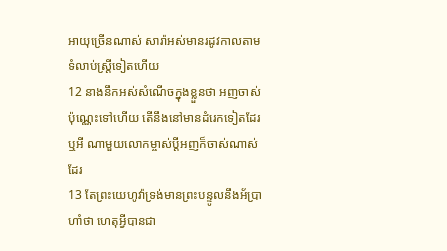អាយុច្រើនណាស់ សារ៉ាអស់មានរដូវកាលតាមទំលាប់ស្ត្រីទៀតហើយ
12 នាងនឹកអស់សំណើចក្នុងខ្លួនថា អញចាស់ប៉ុណ្ណេះទៅហើយ តើនឹងនៅមានដំរេកទៀតដែរឬអី ណាមួយលោកម្ចាស់ប្ដីអញក៏ចាស់ណាស់ដែរ
13 តែព្រះយេហូវ៉ាទ្រង់មានព្រះបន្ទូលនឹងអ័ប្រាហាំថា ហេតុអ្វីបានជា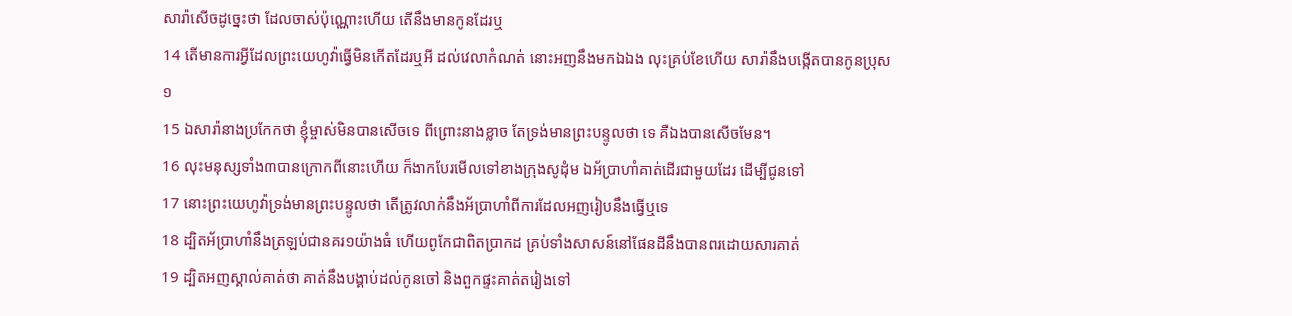សារ៉ាសើចដូច្នេះថា ដែលចាស់ប៉ុណ្ណោះហើយ តើនឹងមានកូនដែរឬ
14 តើមានការអ្វីដែលព្រះយេហូវ៉ាធ្វើមិនកើតដែរឬអី ដល់វេលាកំណត់ នោះអញនឹងមកឯឯង លុះគ្រប់ខែហើយ សារ៉ានឹងបង្កើតបានកូនប្រុស១
15 ឯសារ៉ានាងប្រកែកថា ខ្ញុំម្ចាស់មិនបានសើចទេ ពីព្រោះនាងខ្លាច តែទ្រង់មានព្រះបន្ទូលថា ទេ គឺឯងបានសើចមែន។
16 លុះមនុស្សទាំង៣បានក្រោកពីនោះហើយ ក៏ងាកបែរមើលទៅខាងក្រុងសូដុំម ឯអ័ប្រាហាំគាត់ដើរជាមួយដែរ ដើម្បីជូនទៅ
17 នោះព្រះយេហូវ៉ាទ្រង់មានព្រះបន្ទូលថា តើត្រូវលាក់នឹងអ័ប្រាហាំពីការដែលអញរៀបនឹងធ្វើឬទេ
18 ដ្បិតអ័ប្រាហាំនឹងត្រឡប់ជានគរ១យ៉ាងធំ ហើយពូកែជាពិតប្រាកដ គ្រប់ទាំងសាសន៍នៅផែនដីនឹងបានពរដោយសារគាត់
19 ដ្បិតអញស្គាល់គាត់ថា គាត់នឹងបង្គាប់ដល់កូនចៅ និងពួកផ្ទះគាត់តរៀងទៅ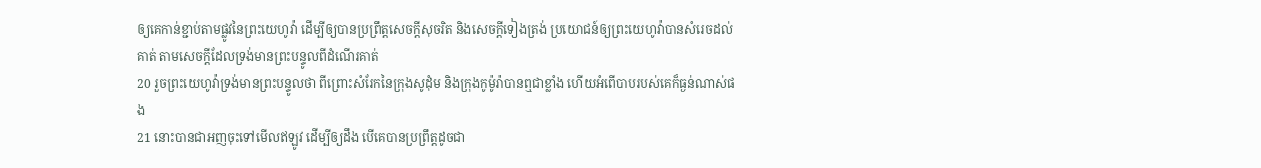ឲ្យគេកាន់ខ្ជាប់តាមផ្លូវនៃព្រះយេហូវ៉ា ដើម្បីឲ្យបានប្រព្រឹត្តសេចក្ដីសុចរិត និងសេចក្ដីទៀងត្រង់ ប្រយោជន៍ឲ្យព្រះយេហូវ៉ាបានសំរេចដល់គាត់ តាមសេចក្ដីដែលទ្រង់មានព្រះបន្ទូលពីដំណើរគាត់
20 រួចព្រះយេហូវ៉ាទ្រង់មានព្រះបន្ទូលថា ពីព្រោះសំរែកនៃក្រុងសូដុំម និងក្រុងកូម៉ូរ៉ាបានឮជាខ្លាំង ហើយអំពើបាបរបស់គេក៏ធ្ងន់ណាស់ផង
21 នោះបានជាអញចុះទៅមើលឥឡូវ ដើម្បីឲ្យដឹង បើគេបានប្រព្រឹត្តដូចជា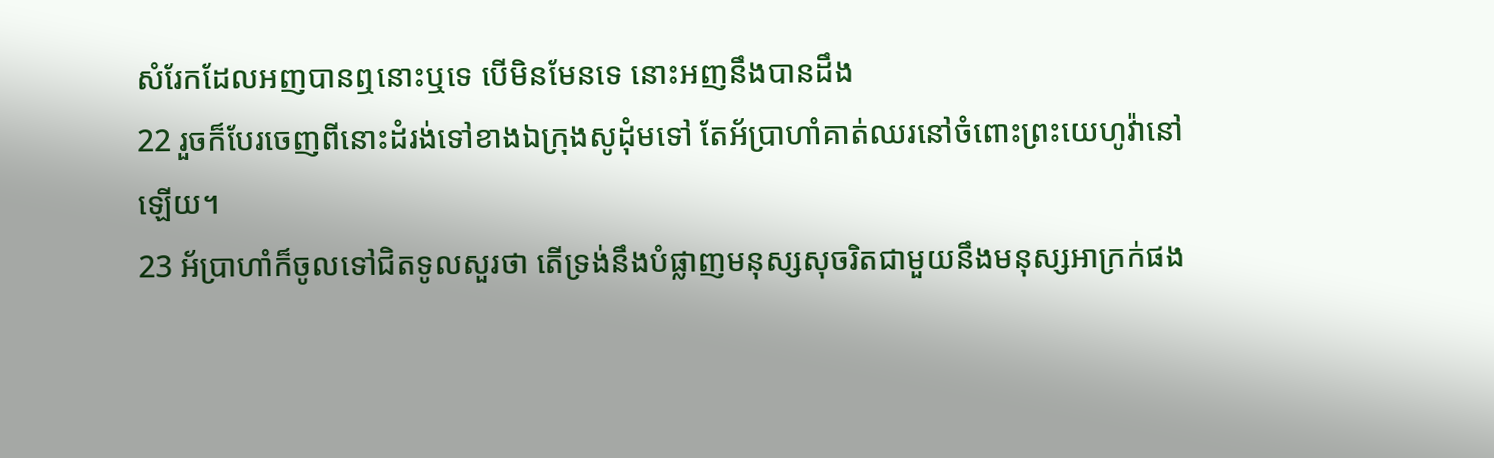សំរែកដែលអញបានឮនោះឬទេ បើមិនមែនទេ នោះអញនឹងបានដឹង
22 រួចក៏បែរចេញពីនោះដំរង់ទៅខាងឯក្រុងសូដុំមទៅ តែអ័ប្រាហាំគាត់ឈរនៅចំពោះព្រះយេហូវ៉ានៅឡើយ។
23 អ័ប្រាហាំក៏ចូលទៅជិតទូលសួរថា តើទ្រង់នឹងបំផ្លាញមនុស្សសុចរិតជាមួយនឹងមនុស្សអាក្រក់ផង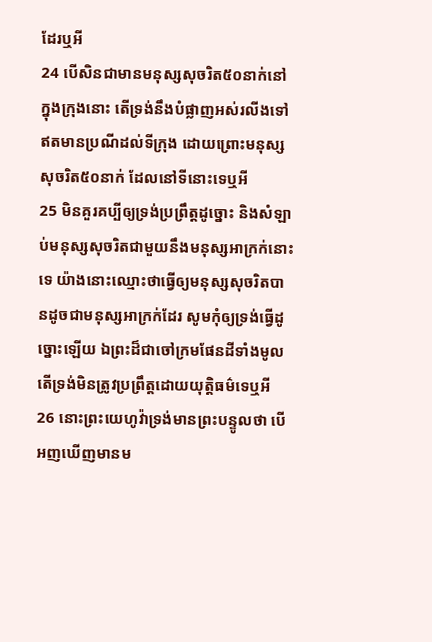ដែរឬអី
24 បើសិនជាមានមនុស្សសុចរិត៥០នាក់នៅក្នុងក្រុងនោះ តើទ្រង់នឹងបំផ្លាញអស់រលីងទៅ ឥតមានប្រណីដល់ទីក្រុង ដោយព្រោះមនុស្សសុចរិត៥០នាក់ ដែលនៅទីនោះទេឬអី
25 មិនគួរគប្បីឲ្យទ្រង់ប្រព្រឹត្តដូច្នោះ និងសំឡាប់មនុស្សសុចរិតជាមួយនឹងមនុស្សអាក្រក់នោះទេ យ៉ាងនោះឈ្មោះថាធ្វើឲ្យមនុស្សសុចរិតបានដូចជាមនុស្សអាក្រក់ដែរ សូមកុំឲ្យទ្រង់ធ្វើដូច្នោះឡើយ ឯព្រះដ៏ជាចៅក្រមផែនដីទាំងមូល តើទ្រង់មិនត្រូវប្រព្រឹត្តដោយយុត្តិធម៌ទេឬអី
26 នោះព្រះយេហូវ៉ាទ្រង់មានព្រះបន្ទូលថា បើអញឃើញមានម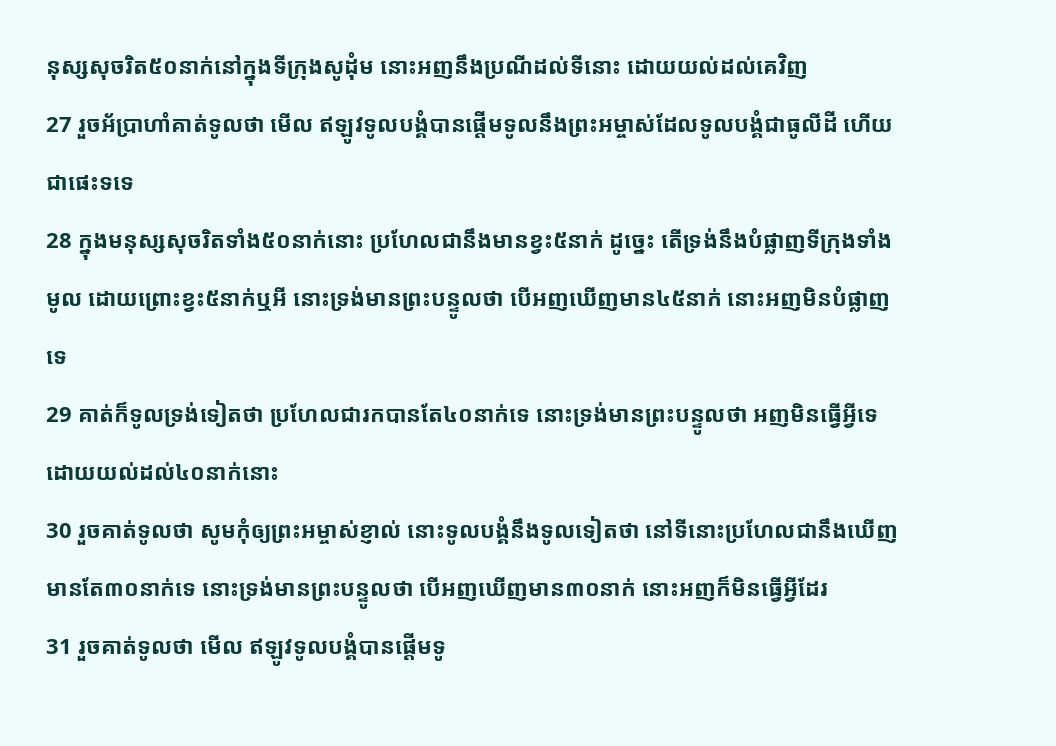នុស្សសុចរិត៥០នាក់នៅក្នុងទីក្រុងសូដុំម នោះអញនឹងប្រណីដល់ទីនោះ ដោយយល់ដល់គេវិញ
27 រួចអ័ប្រាហាំគាត់ទូលថា មើល ឥឡូវទូលបង្គំបានផ្តើមទូលនឹងព្រះអម្ចាស់ដែលទូលបង្គំជាធូលីដី ហើយជាផេះទទេ
28 ក្នុងមនុស្សសុចរិតទាំង៥០នាក់នោះ ប្រហែលជានឹងមានខ្វះ៥នាក់ ដូច្នេះ តើទ្រង់នឹងបំផ្លាញទីក្រុងទាំងមូល ដោយព្រោះខ្វះ៥នាក់ឬអី នោះទ្រង់មានព្រះបន្ទូលថា បើអញឃើញមាន៤៥នាក់ នោះអញមិនបំផ្លាញទេ
29 គាត់ក៏ទូលទ្រង់ទៀតថា ប្រហែលជារកបានតែ៤០នាក់ទេ នោះទ្រង់មានព្រះបន្ទូលថា អញមិនធ្វើអ្វីទេ ដោយយល់ដល់៤០នាក់នោះ
30 រួចគាត់ទូលថា សូមកុំឲ្យព្រះអម្ចាស់ខ្ញាល់ នោះទូលបង្គំនឹងទូលទៀតថា នៅទីនោះប្រហែលជានឹងឃើញមានតែ៣០នាក់ទេ នោះទ្រង់មានព្រះបន្ទូលថា បើអញឃើញមាន៣០នាក់ នោះអញក៏មិនធ្វើអ្វីដែរ
31 រួចគាត់ទូលថា មើល ឥឡូវទូលបង្គំបានផ្តើមទូ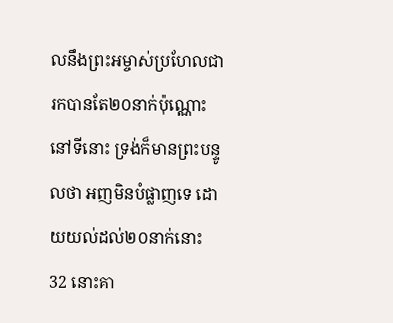លនឹងព្រះអម្ចាស់ប្រហែលជារកបានតែ២០នាក់ប៉ុណ្ណោះនៅទីនោះ ទ្រង់ក៏មានព្រះបន្ទូលថា អញមិនបំផ្លាញទេ ដោយយល់ដល់២០នាក់នោះ
32 នោះគា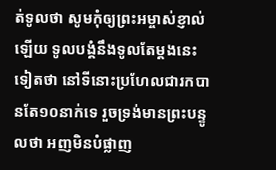ត់ទូលថា សូមកុំឲ្យព្រះអម្ចាស់ខ្ញាល់ឡើយ ទូលបង្គំនឹងទូលតែម្តងនេះទៀតថា នៅទីនោះប្រហែលជារកបានតែ១០នាក់ទេ រួចទ្រង់មានព្រះបន្ទូលថា អញមិនបំផ្លាញ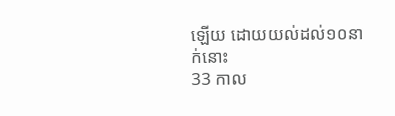ឡើយ ដោយយល់ដល់១០នាក់នោះ
33 កាល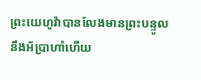ព្រះយេហូវ៉ាបានលែងមានព្រះបន្ទូលនឹងអ័ប្រាហាំហើយ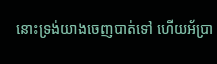នោះទ្រង់យាងចេញបាត់ទៅ ហើយអ័ប្រា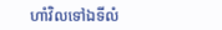ហាំវិលទៅឯទីលំ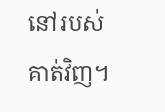នៅរបស់គាត់វិញ។